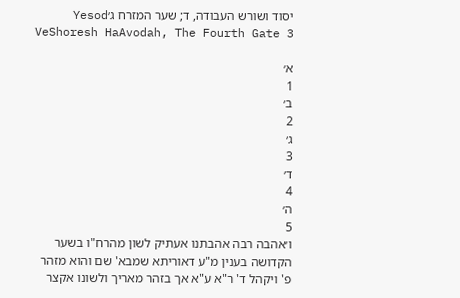יסוד ושורש העבודה, ד; שער המזרח ג׳Yesod VeShoresh HaAvodah, The Fourth Gate 3

א׳
1
ב׳
2
ג׳
3
ד׳
4
ה׳
5
ו׳אהבה רבה אהבתנו אעתיק לשון מהרח"ו בשער הקדושה בענין מ"ע דאוריתא שמבא' שם והוא מזהר פ' ויקהל ד' ר"א ע"א אך בזהר מאריך ולשונו אקצר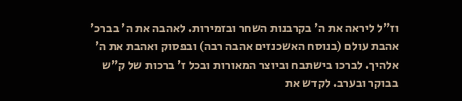וז"ל ליראה את ה' בקרבנות השחר ובזמירות. לאהבה את ה' בברכ' אהבת עולם (בנוסח האשכנזים אהבה רבה) ובפסוק ואהבת את ה' אלהיך. לברכו בישתבח וביוצר המאורות ובכל ז' ברכות של ק"ש בבוקר ובערב. לקדש את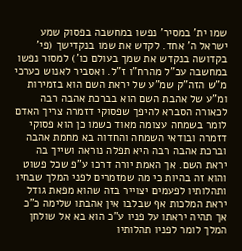שמו ית' במסיר' נפשו במחשבה בפסוק שמע ישראל ה' אחד. לקדש את שמו בנקדישך (פי' בקדושה בנקדש את שמך בעולם כו') למסור נפשו במחשבה עכ"ל מהרח"ו ז"ל. ואסביר לאנוש כערכי מ"ש הזה"ק שמ"ע של יראת השם הוא בזמירות ומ"ע של אהבת השם הוא בברכת אהבה רבה לכאורה הסברא להיפך שפסוקי דזמרה צריך האדם לומר בשמחה עצומה מאוד כשמו כן הוא פסוקי דזמרה ובודאי השמחה והחדוה בא מחמת אהבה וברכת אהבה רבה היא תפלה נוראה ושייך בה יראת השם. אך האמת יורה דרכו ע"פ שכל פשוט והוא זה בהיות כי מה שמזמרים לפני המלך שבחיו ותהלותיו לפעמים יצוייר בזה שהוא מפאת גודל יראת המלכות אף שבלבו אין אהבתו שלימה כ"כ אך תהיה יראתו על פניו ע"כ הוא בא אל שולחן המלך לומר לפניו תהלותיו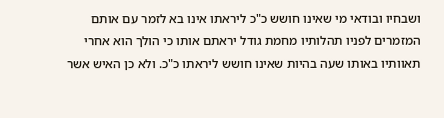ושבחיו ובודאי מי שאינו חושש כ"כ ליראתו אינו בא לזמר עם אותם המזמרים לפניו תהלותיו מחמת גודל יראתם אותו כי הולך הוא אחרי תאוותיו באותו שעה בהיות שאינו חושש ליראתו כ"כ. ולא כן האיש אשר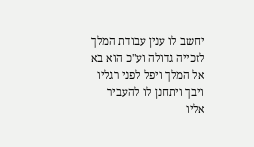יחשב לו ענין עבודת המלך לזכייה גדולה וע"כ הוא בא אל המלך ויפל לפני רגליו ויבך ויתחנן לו להעביר אליו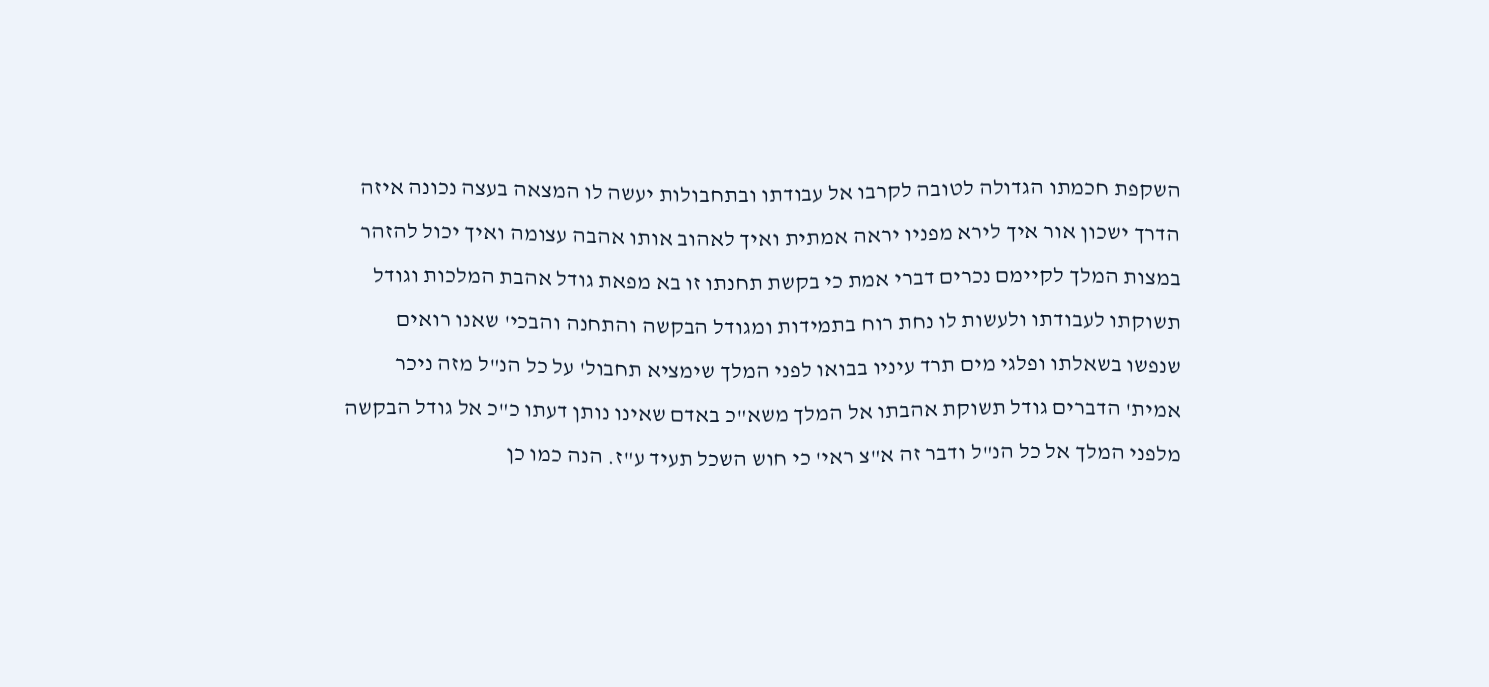השקפת חכמתו הגדולה לטובה לקרבו אל עבודתו ובתחבולות יעשה לו המצאה בעצה נכונה איזה הדרך ישכון אור איך לירא מפניו יראה אמתית ואיך לאהוב אותו אהבה עצומה ואיך יכול להזהר במצות המלך לקיימם נכרים דברי אמת כי בקשת תחנתו זו בא מפאת גודל אהבת המלכות וגודל תשוקתו לעבודתו ולעשות לו נחת רוח בתמידות ומגודל הבקשה והתחנה והבכי' שאנו רואים שנפשו בשאלתו ופלגי מים תרד עיניו בבואו לפני המלך שימציא תחבול' על כל הנ"ל מזה ניכר אמית' הדברים גודל תשוקת אהבתו אל המלך משא"כ באדם שאינו נותן דעתו כ"כ אל גודל הבקשה מלפני המלך אל כל הנ"ל ודבר זה א"צ ראי' כי חוש השכל תעיד ע"ז. הנה כמו כן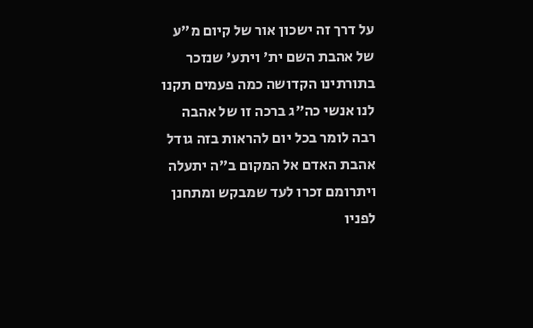על דרך זה ישכון אור של קיום מ"ע של אהבת השם ית' ויתע' שנזכר בתורתינו הקדושה כמה פעמים תקנו לנו אנשי כה"ג ברכה זו של אהבה רבה לומר בכל יום להראות בזה גודל אהבת האדם אל המקום ב"ה יתעלה ויתרומם זכרו לעד שמבקש ומתחנן לפניו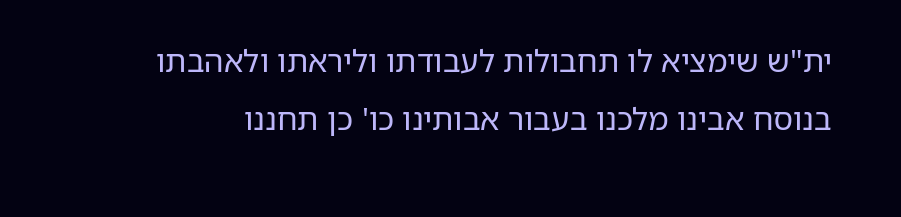ית"ש שימציא לו תחבולות לעבודתו וליראתו ולאהבתו בנוסח אבינו מלכנו בעבור אבותינו כו' כן תחננו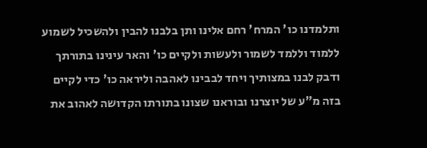ותלמדנו כו' המרח' רחם אלינו ותן בלבנו להבין ולהשכיל לשמוע ללמוד וללמד לשמור ולעשות ולקיים כו' והאר עינינו בתורתך ודבק לבנו במצותיך ויחד לבבינו לאהבה וליראה כו' כדי לקיים בזה מ"ע של יוצרנו ובוראנו שצונו בתורתו הקדושה לאהוב את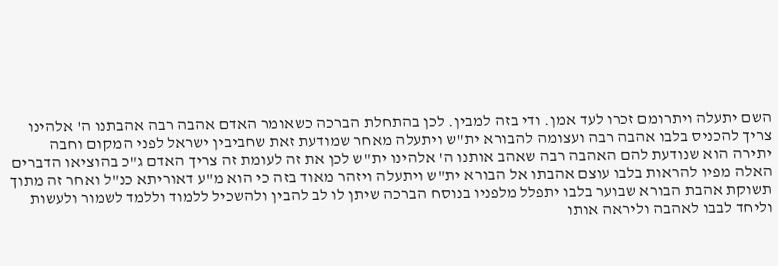השם יתעלה ויתרומם זכרו לעד אמן. ודי בזה למבין. לכן בהתחלת הברכה כשאומר האדם אהבה רבה אהבתנו ה' אלהינו צריך להכניס בלבו אהבה רבה ועצומה להבורא ית"ש ויתעלה מאחר שמודעת זאת שחביבין ישראל לפני המקום וחבה יתירה הוא שנודעת להם האהבה רבה שאהב אותנו ה' אלהינו ית"ש לכן את זה לעומת זה צריך האדם ג"כ בהוציאו הדברים האלה מפיו להראות בלבו עוצם אהבתו אל הבורא ית"ש ויתעלה ויזהר מאוד בזה כי הוא מ"ע דאוריתא כנ"ל ואחר זה מתוך תשוקת אהבת הבורא שבוער בלבו יתפלל מלפניו בנוסח הברכה שיתן לו לב להבין ולהשכיל ללמוד וללמד לשמור ולעשות וליחד לבבו לאהבה וליראה אותו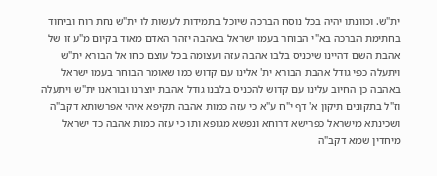ית"ש. וכוונתו יהיה בכל נוסח הברכה שיוכל בתמידות לעשות לו ית"ש נחת רוח וביחוד בחתימת הברכה בא"י הבוחר בעמו ישראל באהבה יזהר האדם מאוד בקיום מ"ע זו של אהבת השם דהיינו שיכניס בלבו אהבה עזה ועצומה בכל עוצם כחו אל הבורא ית"ש ויתעלה כפי גודל אהבת הבורא ית' אלינו עם קדוש כמו שאומר הבוחר בעמו ישראל באהבה כן החיוב עלינו עם קדוש להכניס בלבנו גודל אהבת יוצרנו ובוראנו ית"ש ויתעלה וז"ל בתקונים תיקון א' דף י"ח ע"א כי עזה כמות אהבה תקיפא איהי אפרשותא דקב"ה ושכינתא מישראל כפרישא דרוחא ונפשא מגופא ותו כי עזה כמות אהבה כד ישראל מיחדין שמא דקב"ה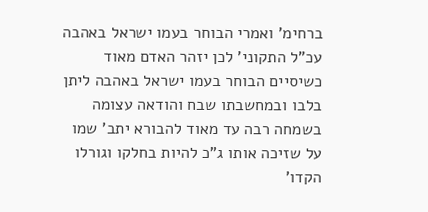ברחימ' ואמרי הבוחר בעמו ישראל באהבה עכ"ל התקוני' לכן יזהר האדם מאוד כשיסיים הבוחר בעמו ישראל באהבה ליתן בלבו ובמחשבתו שבח והודאה עצומה בשמחה רבה עד מאוד להבורא יתב' שמו על שזיכה אותו ג"כ להיות בחלקו וגורלו הקדו'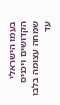בעמו הישראלי הקדושים ויכניס שמחה עצומה בלבו עד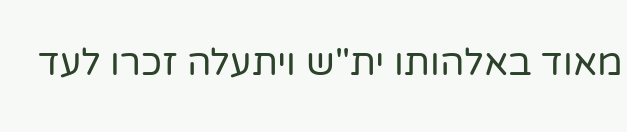מאוד באלהותו ית"ש ויתעלה זכרו לעד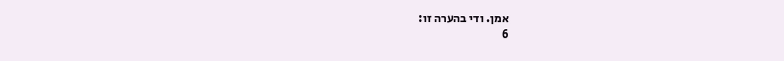אמן. ודי בהערה זו:
6